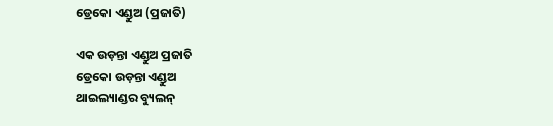ଡ୍ରେକୋ ଏଣ୍ଡୁଅ (ପ୍ରଜାତି)

ଏକ ଉଡ଼ନ୍ତା ଏଣ୍ଡୁଅ ପ୍ରଜାତି
ଡ୍ରେକୋ ଉଡ଼ନ୍ତା ଏଣ୍ଡୁଅ
ଥାଇଲ୍ୟାଣ୍ଡର ବ୍ୟୁଲନ୍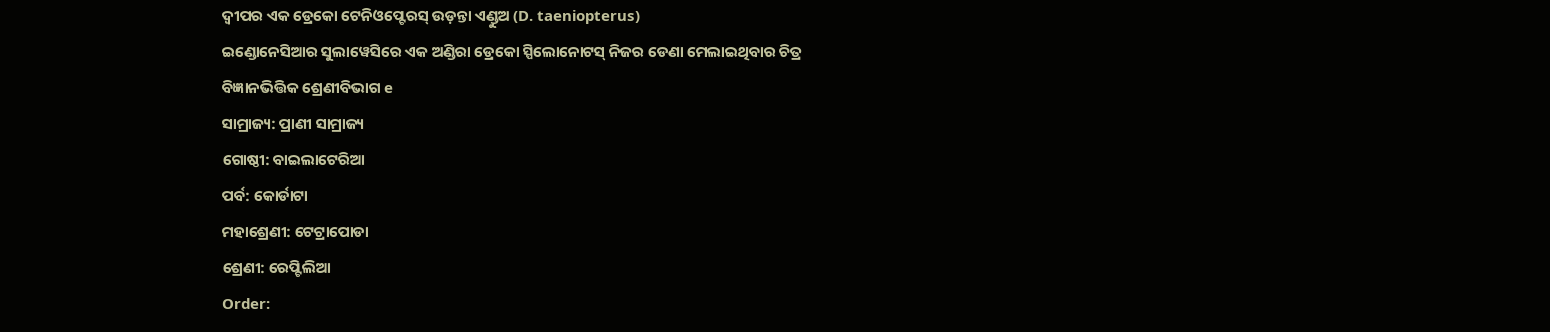ଦ୍ୱୀପର ଏକ ଡ୍ରେକୋ ଟେନିଓପ୍ଟେରସ୍ ଉଡ଼ନ୍ତା ଏଣ୍ଡୁଅ (D. taeniopterus)
ଇଣ୍ଡୋନେସିଆର ସୁଲାୱେସିରେ ଏକ ଅଣ୍ଡିରା ଡ୍ରେକୋ ସ୍ପିଲୋନୋଟସ୍ ନିଜର ଡେଣା ମେଲାଇଥିବାର ଚିତ୍ର
ବିଜ୍ଞାନଭିତ୍ତିକ ଶ୍ରେଣୀବିଭାଗ e
ସାମ୍ରାଜ୍ୟ: ପ୍ରାଣୀ ସାମ୍ରାଜ୍ୟ
ଗୋଷ୍ଠୀ: ବାଇଲାଟେରିଆ
ପର୍ବ: କୋର୍ଡାଟା
ମହାଶ୍ରେଣୀ: ଟେଟ୍ରାପୋଡା
ଶ୍ରେଣୀ: ରେପ୍ଟିଲିଆ
Order: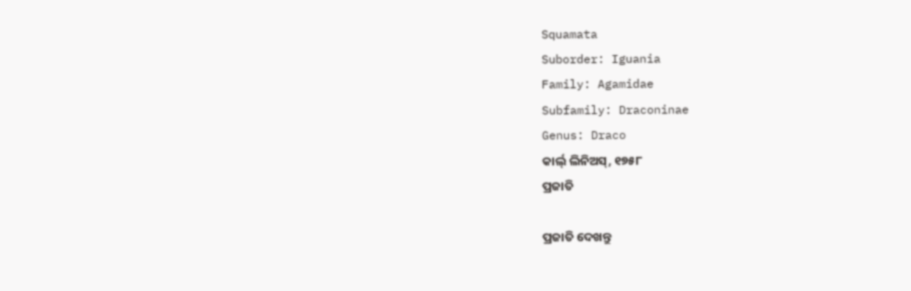Squamata
Suborder: Iguania
Family: Agamidae
Subfamily: Draconinae
Genus: Draco
କାର୍ଲ୍ ଲିନିଅସ୍, ୧୭୫୮
ପ୍ରଜାତି

ପ୍ରଜାତି ଦେଖନ୍ତୁ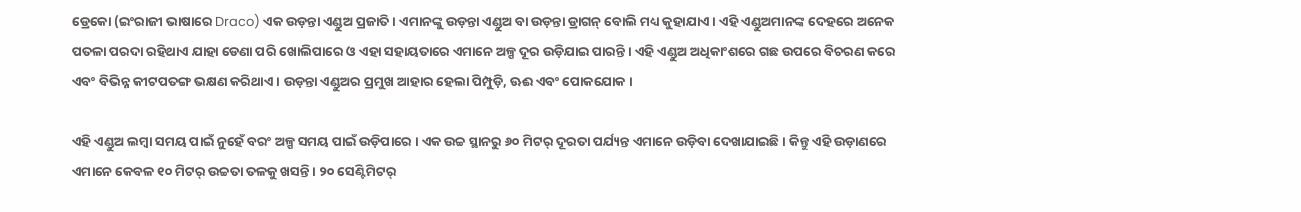ଡ୍ରେକୋ (ଇଂରାଜୀ ଭାଷାରେ Draco) ଏକ ଉଡ଼ନ୍ତା ଏଣ୍ଡୁଅ ପ୍ରଜାତି । ଏମାନଙ୍କୁ ଉଡ଼ନ୍ତା ଏଣ୍ଡୁଅ ବା ଉଡ଼ନ୍ତା ଡ୍ରାଗନ୍ ବୋଲି ମଧ୍ୟ କୁହାଯାଏ । ଏହି ଏଣ୍ଡୁଅମାନଙ୍କ ଦେହରେ ଅନେକ ପତଳା ପରଦା ରହିଥାଏ ଯାହା ଡେଣା ପରି ଖୋଲିପାରେ ଓ ଏହା ସହାୟତାରେ ଏମାନେ ଅଳ୍ପ ଦୂର ଉଡ଼ିଯାଇ ପାରନ୍ତି । ଏହି ଏଣ୍ଡୁଅ ଅଧିକାଂଶରେ ଗଛ ଉପରେ ବିଚରଣ କରେ ଏବଂ ବିଭିନ୍ନ କୀଟପତଙ୍ଗ ଭକ୍ଷଣ କରିଥାଏ । ଉଡ଼ନ୍ତା ଏଣ୍ଡୁଅର ପ୍ରମୁଖ ଆହାର ହେଲା ପିମ୍ପୁଡ଼ି, ଊଈ ଏବଂ ପୋକଯୋକ ।

ଏହି ଏଣ୍ଡୁଅ ଲମ୍ବା ସମୟ ପାଇଁ ନୁହେଁ ବରଂ ଅଳ୍ପ ସମୟ ପାଇଁ ଉଡ଼ିପାରେ । ଏକ ଉଚ୍ଚ ସ୍ଥାନରୁ ୬୦ ମିଟର୍ ଦୂରତା ପର୍ଯ୍ୟନ୍ତ ଏମାନେ ଉଡ଼ିବା ଦେଖାଯାଇଛି । କିନ୍ତୁ ଏହି ଉଡ଼ାଣରେ ଏମାନେ କେବଳ ୧୦ ମିଟର୍ ଉଚ୍ଚତା ତଳକୁ ଖସନ୍ତି । ୨୦ ସେଣ୍ଟିମିଟର୍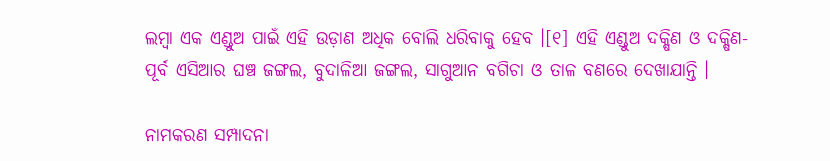ଲମ୍ବା ଏକ ଏଣ୍ଡୁଅ ପାଇଁ ଏହି ଉଡ଼ାଣ ଅଧିକ ବୋଲି ଧରିବାକୁ ହେବ ।[୧] ଏହି ଏଣ୍ଡୁଅ ଦକ୍ଷିଣ ଓ ଦକ୍ଷିଣ-ପୂର୍ବ ଏସିଆର ଘଞ୍ଚ ଜଙ୍ଗଲ, ବୁଦାଳିଆ ଜଙ୍ଗଲ, ସାଗୁଆନ ବଗିଚା ଓ ତାଳ ବଣରେ ଦେଖାଯାନ୍ତି ।

ନାମକରଣ ସମ୍ପାଦନା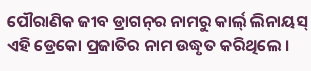ପୌରାଣିକ ଜୀବ ଡ୍ରାଗନ୍‍ର ନାମରୁ କାର୍ଲ୍ ଲିନାୟସ୍ ଏହି ଡ୍ରେକୋ ପ୍ରଜାତିର ନାମ ଉଦ୍ଧୃତ କରିଥିଲେ ।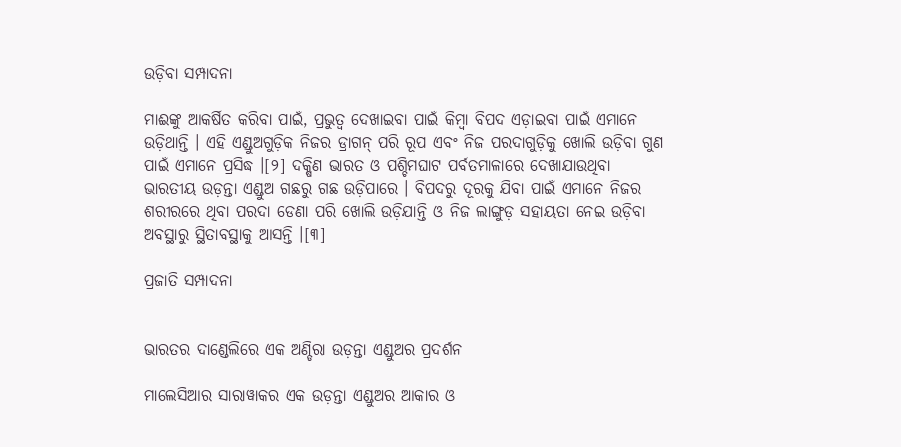ଉଡ଼ିବା ସମ୍ପାଦନା

ମାଈଙ୍କୁ ଆକର୍ଷିତ କରିବା ପାଇଁ, ପ୍ରଭୁତ୍ୱ ଦେଖାଇବା ପାଇଁ କିମ୍ବା ବିପଦ ଏଡ଼ାଇବା ପାଇଁ ଏମାନେ ଉଡ଼ିଥାନ୍ତି । ଏହି ଏଣ୍ଡୁଅଗୁଡ଼ିକ ନିଜର ଡ୍ରାଗନ୍ ପରି ରୂପ ଏବଂ ନିଜ ପରଦାଗୁଡ଼ିକୁ ଖୋଲି ଉଡ଼ିବା ଗୁଣ ପାଇଁ ଏମାନେ ପ୍ରସିଦ୍ଧ ।[୨] ଦକ୍ଷିଣ ଭାରତ ଓ ପଶ୍ଚିମଘାଟ ପର୍ବତମାଳାରେ ଦେଖାଯାଉଥିବା ଭାରତୀୟ ଉଡ଼ନ୍ତା ଏଣ୍ଡୁଅ ଗଛରୁ ଗଛ ଉଡ଼ିପାରେ । ବିପଦରୁ ଦୂରକୁ ଯିବା ପାଇଁ ଏମାନେ ନିଜର ଶରୀରରେ ଥିବା ପରଦା ଡେଣା ପରି ଖୋଲି ଉଡ଼ିଯାନ୍ତି ଓ ନିଜ ଲାଙ୍ଗୁଡ଼ ସହାୟତା ନେଇ ଉଡ଼ିବା ଅବସ୍ଥାରୁ ସ୍ଥିତାବସ୍ଥାକୁ ଆସନ୍ତି ।[୩]

ପ୍ରଜାତି ସମ୍ପାଦନା


ଭାରତର ଦାଣ୍ଡେଲିରେ ଏକ ଅଣ୍ଡିରା ଉଡ଼ନ୍ତା ଏଣ୍ଡୁଅର ପ୍ରଦର୍ଶନ

ମାଲେସିଆର ସାରାୱାକର ଏକ ଉଡ଼ନ୍ତା ଏଣ୍ଡୁଅର ଆକାର ଓ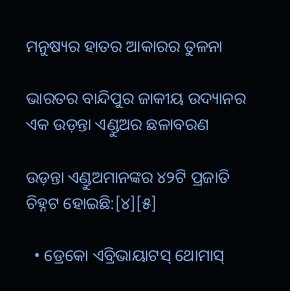ମନୁଷ୍ୟର ହାତର ଆକାରର ତୁଳନା

ଭାରତର ବାନ୍ଦିପୁର ଜାକୀୟ ଉଦ୍ୟାନର ଏକ ଉଡ଼ନ୍ତା ଏଣ୍ଡୁଅର ଛଳାବରଣ

ଉଡ଼ନ୍ତା ଏଣ୍ଡୁଅମାନଙ୍କର ୪୨ଟି ପ୍ରଜାତି ଚିହ୍ନଟ ହୋଇଛି:[୪][୫]

  • ଡ୍ରେକୋ ଏବ୍ରିଭାୟାଟସ୍ ଥୋମାସ୍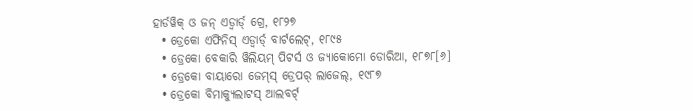ହାର୍ଡୱିକ୍ ଓ ଜନ୍ ଏଡ୍ୱାର୍ଡ୍ ଗ୍ରେ, ୧୮୨୭
  • ଡ୍ରେକୋ ଏଫିନିସ୍ ଏଡ୍ୱାର୍ଡ୍ ବାର୍ଟଲେଟ୍, ୧୮୯୫
  • ଡ୍ରେକୋ ବେକାରି ୱିଲିୟମ୍ ପିଟର୍ସ ଓ ଜ୍ୟାକୋମୋ ଡୋରିଆ, ୧୮୭୮[୬]
  • ଡ୍ରେକୋ ବାୟାରୋ ଜେମ୍‍ସ୍ ଡ୍ରେପର୍ ଲାଜେଲ୍, ୧୯୮୭
  • ଡ୍ରେକୋ ବିମାକ୍ୟୁଲାଟସ୍ ଆଲବର୍ଟ୍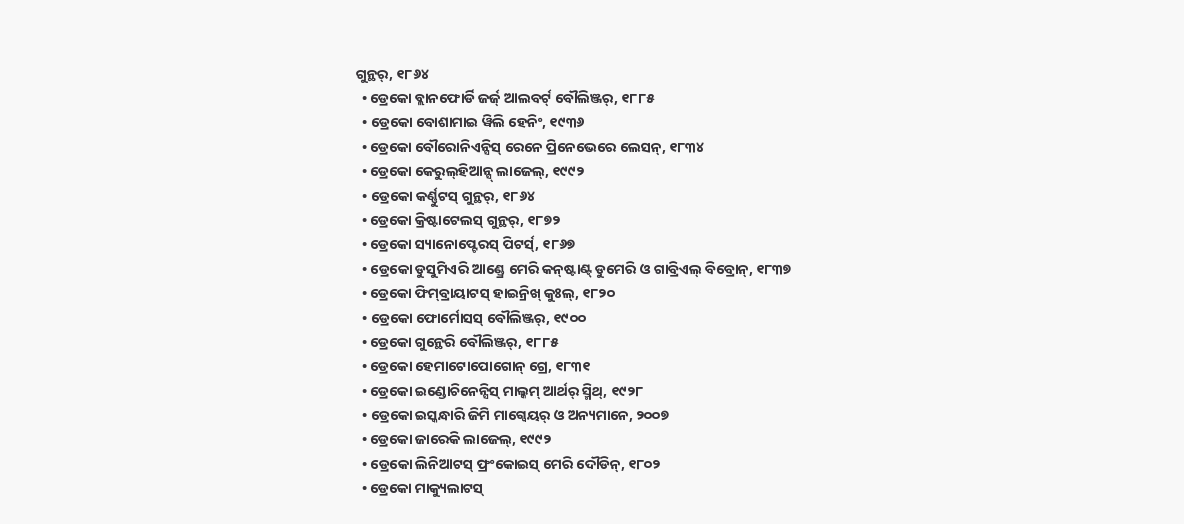ଗୁନ୍ଥର୍, ୧୮୬୪
  • ଡ୍ରେକୋ ବ୍ଲାନଫୋର୍ଡି ଜର୍ଜ୍ ଆଲବର୍ଟ୍ ବୌଲିଞ୍ଜର୍, ୧୮୮୫
  • ଡ୍ରେକୋ ବୋଶାମାଇ ୱିଲି ହେନିଂ, ୧୯୩୬
  • ଡ୍ରେକୋ ବୌରୋନିଏନ୍ସିସ୍ ରେନେ ପ୍ରିନେଭେରେ ଲେସନ୍, ୧୮୩୪
  • ଡ୍ରେକୋ କେରୁଲ୍‍ହିଆନ୍ସ୍ ଲାଜେଲ୍, ୧୯୯୨
  • ଡ୍ରେକୋ କର୍ଣ୍ଣୁଟସ୍ ଗୁନ୍ଥର୍, ୧୮୬୪
  • ଡ୍ରେକୋ କ୍ରିଷ୍ଟାଟେଲସ୍ ଗୁନ୍ଥର୍, ୧୮୭୨
  • ଡ୍ରେକୋ ସ୍ୟାନୋପ୍ଟେରସ୍ ପିଟର୍ସ୍, ୧୮୬୭
  • ଡ୍ରେକୋ ଡୁସୁମିଏରି ଆଣ୍ଡ୍ରେ ମେରି କନ୍‍ଷ୍ଟାଣ୍ଟ୍ ଡୁମେରି ଓ ଗାବ୍ରିଏଲ୍ ବିବ୍ରୋନ୍, ୧୮୩୭
  • ଡ୍ରେକୋ ଫିମ୍‍ବ୍ରାୟାଟସ୍ ହାଇନ୍ରିଖ୍ କୁଃଲ୍, ୧୮୨୦
  • ଡ୍ରେକୋ ଫୋର୍ମୋସସ୍ ବୌଲିଞ୍ଜର୍, ୧୯୦୦
  • ଡ୍ରେକୋ ଗୁନ୍ଥେରି ବୌଲିଞ୍ଜର୍, ୧୮୮୫
  • ଡ୍ରେକୋ ହେମାଟୋପୋଗୋନ୍ ଗ୍ରେ, ୧୮୩୧
  • ଡ୍ରେକୋ ଇଣ୍ଡୋଚିନେନ୍ସିସ୍ ମାଲ୍କମ୍ ଆର୍ଥର୍ ସ୍ମିଥ୍, ୧୯୨୮
  • ଡ୍ରେକୋ ଇସ୍କନ୍ଧାରି ଜିମି ମାଗ୍ୱେୟର୍ ଓ ଅନ୍ୟମାନେ, ୨୦୦୭
  • ଡ୍ରେକୋ ଜାରେକି ଲାଜେଲ୍, ୧୯୯୨
  • ଡ୍ରେକୋ ଲିନିଆଟସ୍ ଫ୍ରଂକୋଇସ୍ ମେରି ଦୌଡିନ୍, ୧୮୦୨
  • ଡ୍ରେକୋ ମାକ୍ୟୁଲାଟସ୍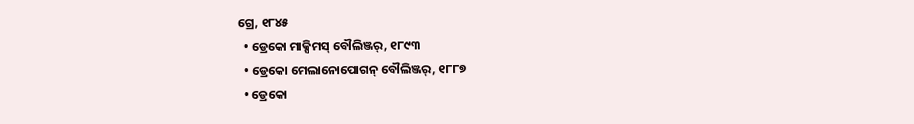ଗ୍ରେ, ୧୮୪୫
  • ଡ୍ରେକୋ ମାକ୍ସିମସ୍ ବୌଲିଞ୍ଜର୍, ୧୮୯୩
  • ଡ୍ରେକୋ ମେଲାନୋପୋଗନ୍ ବୌଲିଞ୍ଜର୍, ୧୮୮୭
  • ଡ୍ରେକୋ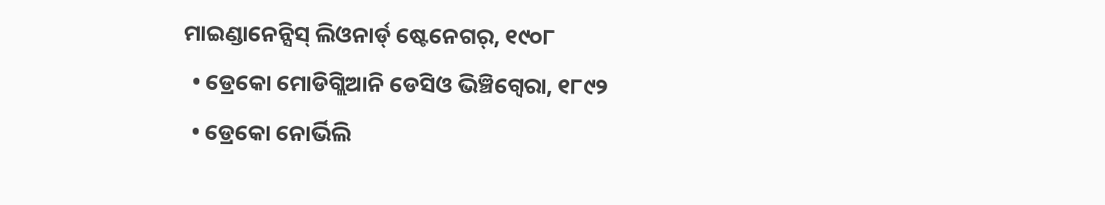ମାଇଣ୍ଡାନେନ୍ସିସ୍ ଲିଓନାର୍ଡ୍ ଷ୍ଟେନେଗର୍, ୧୯୦୮
  • ଡ୍ରେକୋ ମୋଡିଗ୍ଲିଆନି ଡେସିଓ ଭିଞ୍ଚିଗ୍ୱେରା, ୧୮୯୨
  • ଡ୍ରେକୋ ନୋର୍ଭିଲି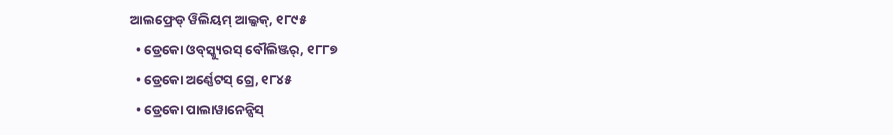ଆଲଫ୍ରେଡ୍ ୱିଲିୟମ୍ ଆଲ୍କକ୍, ୧୮୯୫
  • ଡ୍ରେକୋ ଓବ୍‍ସ୍କ୍ୟୁରସ୍ ବୌଲିଞ୍ଜର୍, ୧୮୮୭
  • ଡ୍ରେକୋ ଅର୍ଣ୍ଣେଟସ୍ ଗ୍ରେ, ୧୮୪୫
  • ଡ୍ରେକୋ ପାଲାୱାନେନ୍ସିସ୍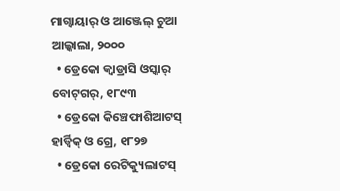ମାଗ୍ୱାୟାର୍ ଓ ଆଞ୍ଜେଲ୍ ଚୁଆ ଆଲ୍କାଲା, ୨୦୦୦
  • ଡ୍ରେକୋ କ୍ୱାଡ୍ରାସି ଓସ୍କାର୍ ବୋଟ୍‍ଗର୍, ୧୮୯୩
  • ଡ୍ରେକୋ କିଞ୍ଚେଫାଶିଆଟସ୍ ହାର୍ଡ୍ୱିକ୍ ଓ ଗ୍ରେ, ୧୮୨୭
  • ଡ୍ରେକୋ ରେଟିକ୍ୟୁଲାଟସ୍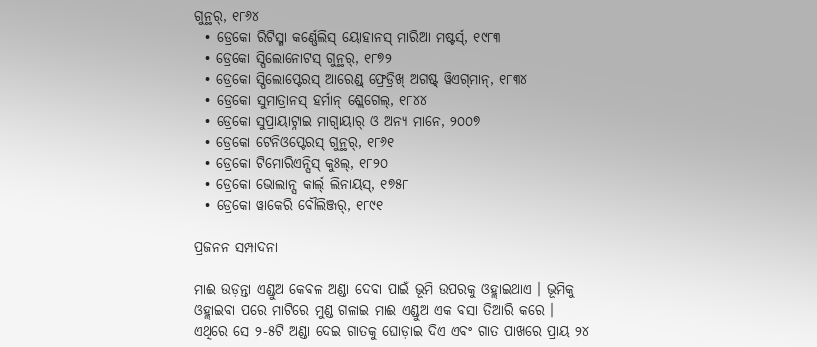ଗୁନ୍ଥର୍, ୧୮୬୪
  • ଡ୍ରେକୋ ରିଟିସ୍ମା କର୍ଣ୍ଣେଲିସ୍ ୟୋହାନସ୍ ମାରିଆ ମଷ୍ଟର୍ସ୍, ୧୯୮୩
  • ଡ୍ରେକୋ ସ୍ପିଲୋନୋଟସ୍ ଗୁନ୍ଥର୍, ୧୮୭୨
  • ଡ୍ରେକୋ ସ୍ପିଲୋପ୍ଟେରସ୍ ଆରେଣ୍ଡ୍ ଫ୍ରେଡ୍ରିଖ୍ ଅଗଷ୍ଟ୍ ୱିଏଗ୍‍ମାନ୍, ୧୮୩୪
  • ଡ୍ରେକୋ ସୁମାତ୍ରାନସ୍ ହର୍ମାନ୍ ଶ୍ଲେଗେଲ୍, ୧୮୪୪
  • ଡ୍ରେକୋ ସୁପ୍ରାୟାଟ୍ନାଇ ମାଗ୍ୱାୟାର୍ ଓ ଅନ୍ୟ ମାନେ, ୨୦୦୭
  • ଡ୍ରେକୋ ଟେନିଓପ୍ଟେରସ୍ ଗୁନ୍ଥର୍, ୧୮୬୧
  • ଡ୍ରେକୋ ଟିମୋରିଏନ୍ସିସ୍ କୁଃଲ୍, ୧୮୨୦
  • ଡ୍ରେକୋ ଭୋଲାନ୍ସ କାର୍ଲ୍ ଲିନାୟସ୍, ୧୭୫୮
  • ଡ୍ରେକୋ ୱାକେରି ବୌଲିଞ୍ଜର୍, ୧୮୯୧

ପ୍ରଜନନ ସମ୍ପାଦନା

ମାଈ ଉଡ଼ନ୍ତା ଏଣ୍ଡୁଅ କେବଳ ଅଣ୍ଡା ଦେବା ପାଇଁ ଭୂମି ଉପରକୁ ଓହ୍ଲାଇଥାଏ । ଭୂମିକୁ ଓହ୍ଲାଇବା ପରେ ମାଟିରେ ମୁଣ୍ଡ ଗଳାଇ ମାଈ ଏଣ୍ଡୁଅ ଏକ ବସା ତିଆରି କରେ । ଏଥିରେ ସେ ୨-୫ଟି ଅଣ୍ଡା ଦେଇ ଗାତକୁ ଘୋଡ଼ାଇ ଦିଏ ଏବଂ ଗାତ ପାଖରେ ପ୍ରାୟ ୨୪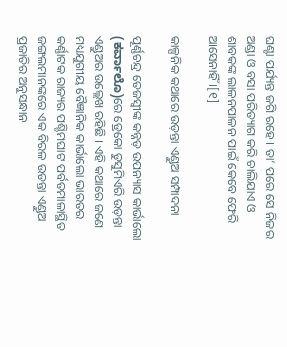ଘଣ୍ଟା ପର୍ଯ୍ୟନ୍ତ ଜଗି ରହେ । ତା’ ପରେ ସେ ନିଜର ଅଣ୍ଡା ଓ ବସା ପରିତ୍ୟାଗ କରି ଚାଲିଯାଏ ଓ ଶାବକଙ୍କ ଲାଳନପାଳନ ପାଇଁ କେବେ ଫେରି ଆସେନାହିଁ ।[୧]

କାଳ୍ପନିକ କଥାରେ ଉଡ଼ନ୍ତା ଏଣ୍ଡୁଅ ସମ୍ପାଦନା

ପୂର୍ଣ୍ଣଚନ୍ଦ୍ର ତେଜସ୍ୱୀଙ୍କ କନ୍ନଡ଼ ଉପନ୍ୟାସ କାର୍ଭାଲୋ (ಕರ್ವಾಲೊ)ରେ ଡ୍ରେକୋ ଡୁସୁମିଏରି ଉଡ଼ନ୍ତା ଏଣ୍ଡୁଅର ଉଲ୍ଲେଖ ରହିଛି । ଏହି କଥାରେ ଜଣେ ମଧ୍ୟଯୁଗୀୟ ବୈଜ୍ଞାନିକ କାର୍ଭାଲୋ ଭାରତର କର୍ଣ୍ଣାଟକ ରାଜ୍ୟର ପଶ୍ଚିମଘାଟ ପର୍ବତମାଳାସ୍ଥିତ ଜଙ୍ଗଲମାନଙ୍କରେ ଏକ ବିରଳ ଉଡନ୍ତା ଏଣ୍ଡୁଅ ପ୍ରଜାତିର ଅନୁସନ୍ଧାନ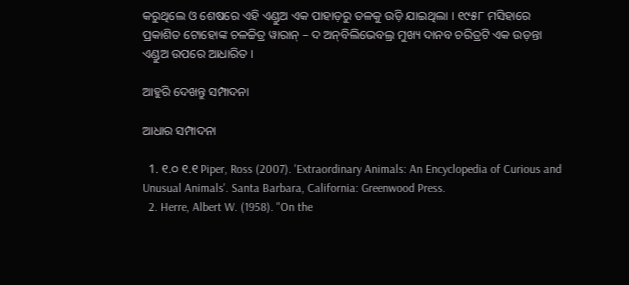କରୁଥିଲେ ଓ ଶେଷରେ ଏହି ଏଣ୍ଡୁଅ ଏକ ପାହାଡ଼ରୁ ତଳକୁ ଉଡ଼ି ଯାଇଥିଲା । ୧୯୫୮ ମସିହାରେ ପ୍ରକାଶିତ ଟୋହୋଙ୍କ ଚଳଚ୍ଚିତ୍ର ୱାରାନ୍ – ଦ ଅନ୍‍ବିଲିଭେବଲ୍ର ମୁଖ୍ୟ ଦାନବ ଚରିତ୍ରଟି ଏକ ଉଡ଼ନ୍ତା ଏଣ୍ଡୁଅ ଉପରେ ଆଧାରିତ ।

ଆହୁରି ଦେଖନ୍ତୁ ସମ୍ପାଦନା

ଆଧାର ସମ୍ପାଦନା

  1. ୧.୦ ୧.୧ Piper, Ross (2007). 'Extraordinary Animals: An Encyclopedia of Curious and Unusual Animals'. Santa Barbara, California: Greenwood Press.
  2. Herre, Albert W. (1958). "On the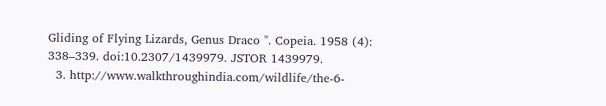Gliding of Flying Lizards, Genus Draco ". Copeia. 1958 (4): 338–339. doi:10.2307/1439979. JSTOR 1439979.
  3. http://www.walkthroughindia.com/wildlife/the-6-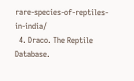rare-species-of-reptiles-in-india/
  4. Draco. The Reptile Database.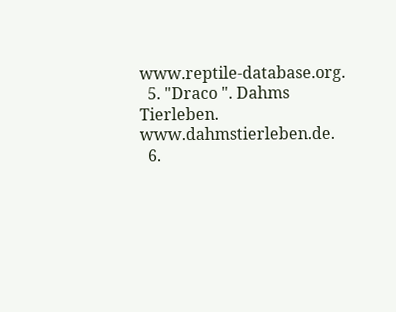www.reptile-database.org.
  5. "Draco ". Dahms Tierleben. www.dahmstierleben.de.
  6.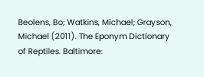Beolens, Bo; Watkins, Michael; Grayson, Michael (2011). The Eponym Dictionary of Reptiles. Baltimore: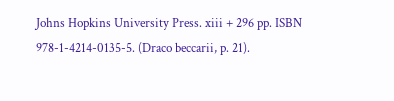Johns Hopkins University Press. xiii + 296 pp. ISBN 978-1-4214-0135-5. (Draco beccarii, p. 21).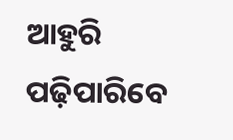ଆହୁରି ପଢ଼ିପାରିବେ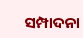ସମ୍ପାଦନା